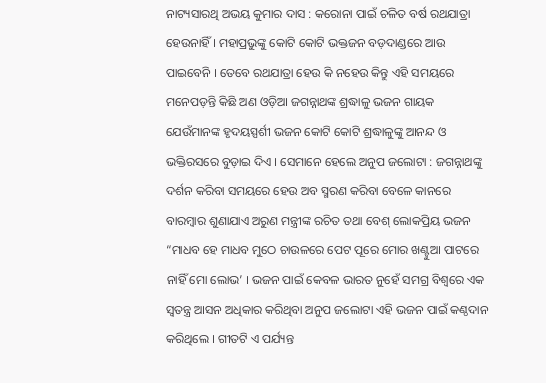ନାଟ୍ୟସାରଥି ଅଭୟ କୁମାର ଦାସ : କରୋନା ପାଇଁ ଚଳିତ ବର୍ଷ ରଥଯାତ୍ରା ହେଉନାହିଁ । ମହାପ୍ରଭୁଙ୍କୁ କୋଟି କୋଟି ଭକ୍ତଜନ ବଡ଼ଦାଣ୍ଡରେ ଆଉ ପାଇବେନି । ତେବେ ରଥଯାତ୍ରା ହେଉ କି ନହେଉ କିନ୍ତୁ ଏହି ସମୟରେ ମନେପଡ଼ନ୍ତି କିଛି ଅଣ ଓଡ଼ିଆ ଜଗନ୍ନାଥଙ୍କ ଶ୍ରଦ୍ଧାଳୁ ଭଜନ ଗାୟକ ଯେଉଁମାନଙ୍କ ହୃଦୟସ୍ପର୍ଶୀ ଭଜନ କୋଟି କୋଟି ଶ୍ରଦ୍ଧାଳୁଙ୍କୁ ଆନନ୍ଦ ଓ ଭକ୍ତିରସରେ ବୁଡ଼ାଇ ଦିଏ । ସେମାନେ ହେଲେ ଅନୁପ ଜଲୋଟା : ଜଗନ୍ନାଥଙ୍କୁ ଦର୍ଶନ କରିବା ସମୟରେ ହେଉ ଅବ ସ୍ମରଣ କରିବା ବେଳେ କାନରେ ବାରମ୍ବାର ଶୁଣାଯାଏ ଅରୁଣ ମନ୍ତ୍ରୀଙ୍କ ରଚିତ ତଥା ବେଶ୍ ଲୋକପ୍ରିୟ ଭଜନ “ମାଧବ ହେ ମାଧବ ମୁଠେ ଚାଉଳରେ ପେଟ ପୂରେ ମୋର ଖଣ୍ଟୁଆ ପାଟରେ ନାହିଁ ମୋ ଲୋଭ’ । ଭଜନ ପାଇଁ କେବଳ ଭାରତ ନୁହେଁ ସମଗ୍ର ବିଶ୍ୱରେ ଏକ ସ୍ୱତନ୍ତ୍ର ଆସନ ଅଧିକାର କରିଥିବା ଅନୁପ ଜଲୋଟା ଏହି ଭଜନ ପାଇଁ କଣ୍ଠଦାନ କରିଥିଲେ । ଗୀତଟି ଏ ପର୍ଯ୍ୟନ୍ତ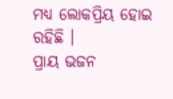ମଧ୍ୟ ଲୋକପ୍ରିୟ ହୋଇ ରହିଛି ।
ପ୍ରାୟ ଭଜନ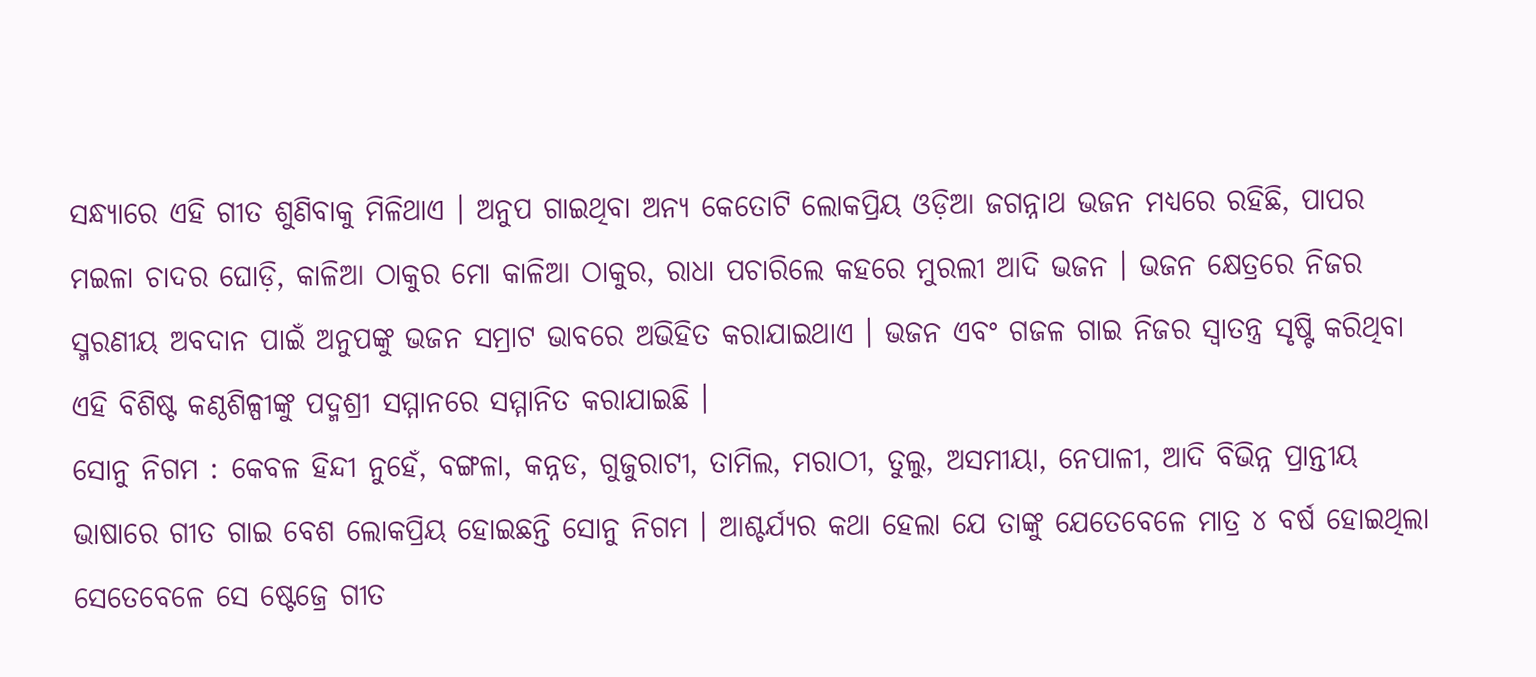ସନ୍ଧ୍ୟାରେ ଏହି ଗୀତ ଶୁଣିବାକୁ ମିଳିଥାଏ । ଅନୁପ ଗାଇଥିବା ଅନ୍ୟ କେତୋଟି ଲୋକପ୍ରିୟ ଓଡ଼ିଆ ଜଗନ୍ନାଥ ଭଜନ ମଧ୍ୟରେ ରହିଛି, ପାପର ମଇଳା ଚାଦର ଘୋଡ଼ି, କାଳିଆ ଠାକୁର ମୋ କାଳିଆ ଠାକୁର, ରାଧା ପଚାରିଲେ କହରେ ମୁରଲୀ ଆଦି ଭଜନ । ଭଜନ କ୍ଷେତ୍ରରେ ନିଜର ସ୍ମରଣୀୟ ଅବଦାନ ପାଇଁ ଅନୁପଙ୍କୁ ଭଜନ ସମ୍ରାଟ ଭାବରେ ଅଭିହିତ କରାଯାଇଥାଏ । ଭଜନ ଏବଂ ଗଜଳ ଗାଇ ନିଜର ସ୍ୱାତନ୍ତ୍ର ସୃଷ୍ଟି କରିଥିବା ଏହି ବିଶିଷ୍ଟ କଣ୍ଠଶିଳ୍ପୀଙ୍କୁ ପଦ୍ମଶ୍ରୀ ସମ୍ମାନରେ ସମ୍ମାନିତ କରାଯାଇଛି ।
ସୋନୁ ନିଗମ : କେବଳ ହିନ୍ଦୀ ନୁହେଁ, ବଙ୍ଗଳା, କନ୍ନଡ, ଗୁଜୁରାଟୀ, ତାମିଲ, ମରାଠୀ, ତୁଲୁ, ଅସମୀୟା, ନେପାଳୀ, ଆଦି ବିଭିନ୍ନ ପ୍ରାନ୍ତୀୟ ଭାଷାରେ ଗୀତ ଗାଇ ବେଶ ଲୋକପ୍ରିୟ ହୋଇଛନ୍ତି ସୋନୁ ନିଗମ । ଆଶ୍ଚର୍ଯ୍ୟର କଥା ହେଲା ଯେ ତାଙ୍କୁ ଯେତେବେଳେ ମାତ୍ର ୪ ବର୍ଷ ହୋଇଥିଲା ସେତେବେଳେ ସେ ଷ୍ଟେଜ୍ରେ ଗୀତ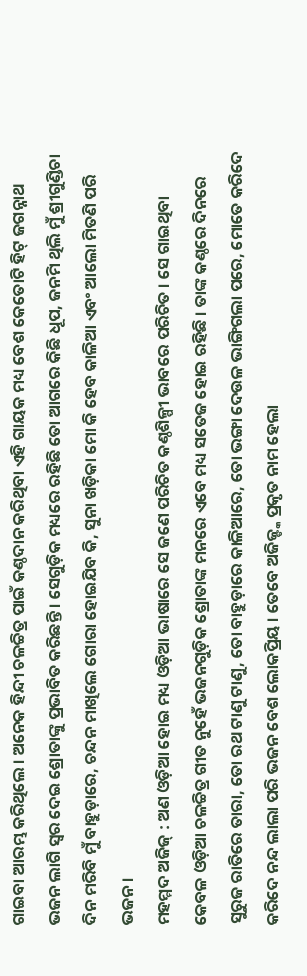ଗାଇବା ଆରମ୍ଭ କରିଥିଲେ । ଅନେକ ହିନ୍ଦୀ ଚଳଚ୍ଚିତ୍ର ପାଇଁ କଣ୍ଠଦାନ କରିଥିବା ଏହି ଗାୟକ ମଧ୍ୟ ବେଶ କେତୋଟି ହିଟ୍ ଜଗନ୍ନାଥ ଭଜନ ଲାଗି ସ୍ୱର ଦେଇ ଶ୍ରୋତାଙ୍କୁ ପ୍ରଭାବିତ କରିଛନ୍ତି । ସେଗୁଡ଼ିକ ମଧ୍ୟରେ ରହିଛି ତୋ ଆଗରେ କିଛି ଧୂପ, ଜନମି ଥିଲି ମୁଁ ଶ୍ରୀଗୁଣ୍ଡିଚା ଦିନ ମରିବି ମୁଁ ବାହୁଡ଼ାରେ, ଚନ୍ଦନ ମାଖିଲେ ଗୋରା ହୋଇଯିବ କି, ସୁନା ଖଡ଼ିକା ମୋ କି ହେବ କାଳିଆ ଏବଂ ଆଲୋ ମିତଣି ପରି ଭଜନ ।
ମହମ୍ମଦ ଅଜିଜ୍ : ଅଣ ଓଡ଼ିଆ ହୋଇ ମଧ୍ୟ ଓଡ଼ିଆ ଭାଷାରେ ସେ ଜଣେ ପରିଚିତ କଣ୍ଠଶିଳ୍ପୀ ଭାବରେ ପରିଚିତ । ସେ ଗାଇଥିବା କେବଳ ଓଡ଼ିଆ ଚଳଚ୍ଚିତ୍ର ଗୀତ ନୁହେଁ ଭଜନଗୁଡ଼ିକ ଶ୍ରୋତାଙ୍କ ମନରେ ଏବେ ମଧ୍ୟ ସତେଜ ହୋଇ ରହିଛି । ତାଙ୍କ କଣ୍ଠରେ ଦିନରେ ସୁରୁଜ ରାତିରେ ତାରା, ତୋ ରଥ ଟାଣୁ ଟାଣୁ, ତୋ ବାହୁଡ଼ାରେ କାଳିଆରେ, ତୋ ଭଙ୍ଗା ଦେଉଳ ଭାଙ୍ଗିଗଲା ପରେ, ମୋତେ କରିଦେ କରିଦେ ନନ୍ଦ ଲାଲା ପରି ଭଜନ ବେଶ ଲୋକପ୍ରିୟ । ତେବେ ଅଜିଜ୍ଙ୍କ ପ୍ରକୃତ ନାମ ହେଲା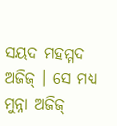ସୟଦ ମହମ୍ମଦ ଅଜିଜ୍ । ସେ ମଧ୍ୟ ମୁନ୍ନା ଅଜିଜ୍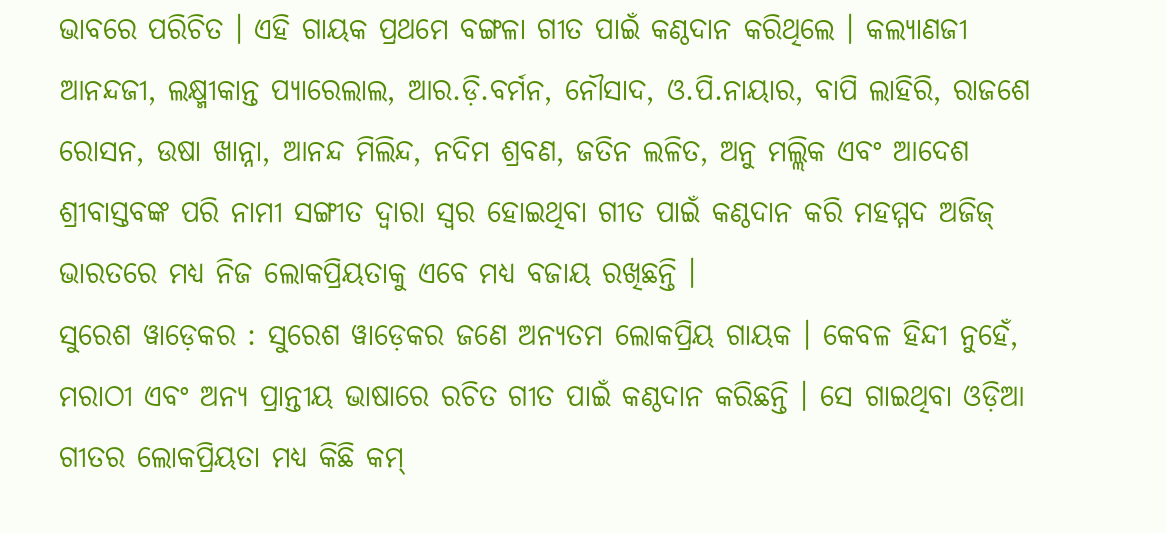ଭାବରେ ପରିଚିତ । ଏହି ଗାୟକ ପ୍ରଥମେ ବଙ୍ଗଳା ଗୀତ ପାଇଁ କଣ୍ଠଦାନ କରିଥିଲେ । କଲ୍ୟାଣଜୀ ଆନନ୍ଦଜୀ, ଲକ୍ଷ୍ମୀକାନ୍ତ ପ୍ୟାରେଲାଲ, ଆର.ଡ଼ି.ବର୍ମନ, ନୌସାଦ, ଓ.ପି.ନାୟାର, ବାପି ଲାହିରି, ରାଜଶେ ରୋସନ, ଉଷା ଖାନ୍ନା, ଆନନ୍ଦ ମିଲିନ୍ଦ, ନଦିମ ଶ୍ରବଣ, ଜତିନ ଲଳିତ, ଅନୁ ମଲ୍ଲିକ ଏବଂ ଆଦେଶ ଶ୍ରୀବାସ୍ତବଙ୍କ ପରି ନାମୀ ସଙ୍ଗୀତ ଦ୍ୱାରା ସ୍ୱର ହୋଇଥିବା ଗୀତ ପାଇଁ କଣ୍ଠଦାନ କରି ମହମ୍ମଦ ଅଜିଜ୍ ଭାରତରେ ମଧ୍ୟ ନିଜ ଲୋକପ୍ରିୟତାକୁ ଏବେ ମଧ୍ୟ ବଜାୟ ରଖିଛନ୍ତି ।
ସୁରେଶ ୱାଡ଼େକର : ସୁରେଶ ୱାଡ଼େକର ଜଣେ ଅନ୍ୟତମ ଲୋକପ୍ରିୟ ଗାୟକ । କେବଳ ହିନ୍ଦୀ ନୁହେଁ, ମରାଠୀ ଏବଂ ଅନ୍ୟ ପ୍ରାନ୍ତୀୟ ଭାଷାରେ ରଚିତ ଗୀତ ପାଇଁ କଣ୍ଠଦାନ କରିଛନ୍ତି । ସେ ଗାଇଥିବା ଓଡ଼ିଆ ଗୀତର ଲୋକପ୍ରିୟତା ମଧ୍ୟ କିଛି କମ୍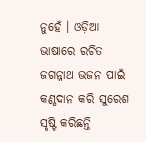ନୁହେଁ । ଓଡ଼ିଆ ଭାଷାରେ ରଚିତ ଜଗନ୍ନାଥ ଭଜନ ପାଇଁ କଣ୍ଠଦାନ କରି ସୁରେଶ ସୃଷ୍ଟି କରିଛନ୍ତି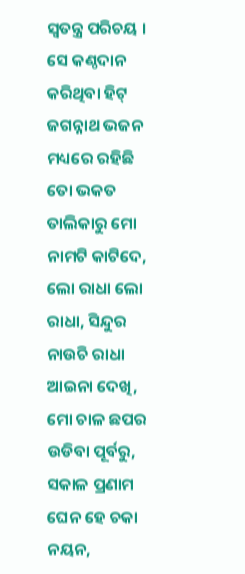ସ୍ୱତନ୍ତ୍ର ପରିଚୟ । ସେ କଣ୍ଠଦାନ କରିଥିବା ହିଟ୍ ଜଗନ୍ନାଥ ଭଜନ ମଧ୍ୟରେ ରହିଛି ତୋ ଭକତ ତାଲିକାରୁ ମୋ ନାମଟି କାଟିଦେ, ଲୋ ରାଧା ଲୋ ରାଧା, ସିନ୍ଦୁର ନାଉଚି ରାଧା ଆଇନା ଦେଖି, ମୋ ଚାଳ ଛପର ଉଡିବା ପୂର୍ବରୁ, ସକାଳ ପ୍ରଣାମ ଘେନ ହେ ଚକା ନୟନ,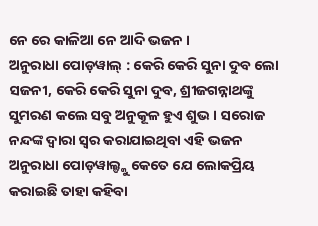ନେ ରେ କାଳିଆ ନେ ଆଦି ଭଜନ ।
ଅନୁରାଧା ପୋଡ଼ୱାଲ୍ : କେରି କେରି ସୁନା ଦୁବ ଲୋ ସଜନୀ, କେରି କେରି ସୁନା ଦୁବ, ଶ୍ରୀଜଗନ୍ନାଥଙ୍କୁ ସୁମରଣ କଲେ ସବୁ ଅନୁକୂଳ ହୁଏ ଶୁଭ । ସରୋଜ ନନ୍ଦଙ୍କ ଦ୍ୱାରା ସ୍ୱର କରାଯାଇଥିବା ଏହି ଭଜନ ଅନୁରାଧା ପୋଡ଼ୱାଲ୍ଙ୍କୁ କେତେ ଯେ ଲୋକପ୍ରିୟ କରାଇଛି ତାହା କହିବା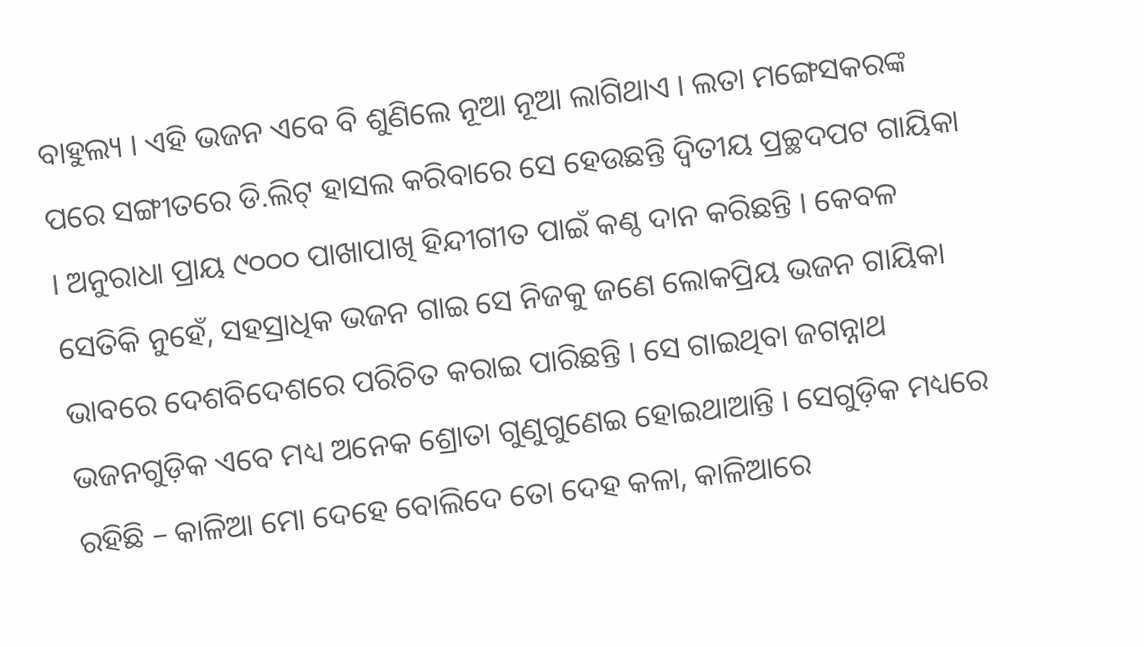ବାହୁଲ୍ୟ । ଏହି ଭଜନ ଏବେ ବି ଶୁଣିଲେ ନୂଆ ନୂଆ ଲାଗିଥାଏ । ଲତା ମଙ୍ଗେସକରଙ୍କ ପରେ ସଙ୍ଗୀତରେ ଡି.ଲିଟ୍ ହାସଲ କରିବାରେ ସେ ହେଉଛନ୍ତି ଦ୍ୱିତୀୟ ପ୍ରଚ୍ଛଦପଟ ଗାୟିକା । ଅନୁରାଧା ପ୍ରାୟ ୯୦୦୦ ପାଖାପାଖି ହିନ୍ଦୀଗୀତ ପାଇଁ କଣ୍ଠ ଦାନ କରିଛନ୍ତି । କେବଳ ସେତିକି ନୁହେଁ, ସହସ୍ରାଧିକ ଭଜନ ଗାଇ ସେ ନିଜକୁ ଜଣେ ଲୋକପ୍ରିୟ ଭଜନ ଗାୟିକା ଭାବରେ ଦେଶବିଦେଶରେ ପରିଚିତ କରାଇ ପାରିଛନ୍ତି । ସେ ଗାଇଥିବା ଜଗନ୍ନାଥ ଭଜନଗୁଡ଼ିକ ଏବେ ମଧ୍ୟ ଅନେକ ଶ୍ରୋତା ଗୁଣୁଗୁଣେଇ ହୋଇଥାଆନ୍ତି । ସେଗୁଡ଼ିକ ମଧ୍ୟରେ ରହିଛି – କାଳିଆ ମୋ ଦେହେ ବୋଲିଦେ ତୋ ଦେହ କଳା, କାଳିଆରେ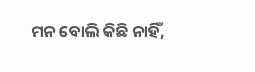ମନ ବୋଲି କିଛି ନାହିଁ,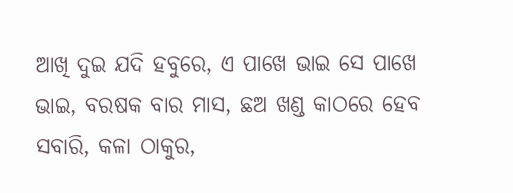ଆଖି ଦୁଇ ଯଦି ହବୁରେ, ଏ ପାଖେ ଭାଇ ସେ ପାଖେ ଭାଇ, ବରଷକ ବାର ମାସ, ଛଅ ଖଣ୍ଡ କାଠରେ ହେବ ସବାରି, କଳା ଠାକୁର,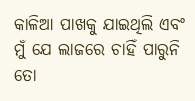କାଳିଆ ପାଖକୁ ଯାଇଥିଲି ଏବଂ ମୁଁ ଯେ ଲାଜରେ ଚାହିଁ ପାରୁନି ତୋ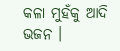କଳା ମୁହଁକୁ ଆଦି ଭଜନ ।